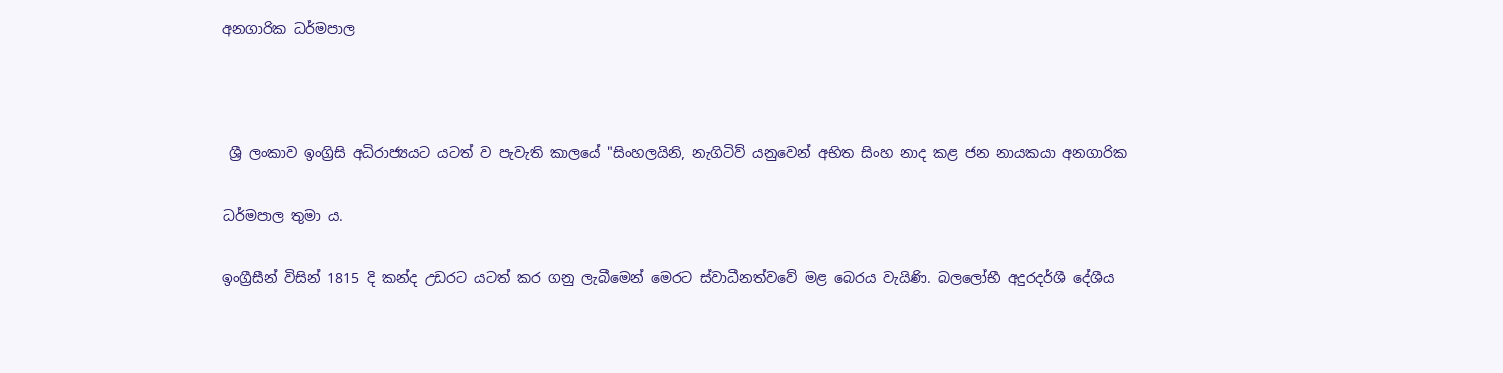අනගාරික ධර්මපාල



 ශ්‍රී ලංකාව ඉංග්‍රිසි අධිරාජ්‍යයට යටත් ව පැවැති කාලයේ "සිංහලයිනි, නැගිටිව් යනුවෙන් අභිත සිංහ නාද කළ ජන නායකයා අනගාරික

ධර්මපාල තුමා ය.

ඉංග්‍රීසීන් විසින් 1815 දි කන්ද උඩරට යටත් කර ගනු ලැබීමෙන් මෙරට ස්‌වාධීනත්වවේ මළ බෙරය වැයිණි. බලලෝභී අදුරදර්ශී දේශීය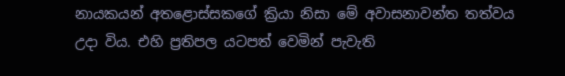නායකයන් අතළොස්‌සකගේ ක්‍රියා නිසා මේ අවාසනාවන්ත තත්වය උදා විය. එහි ප්‍රතිපල යටපත් වෙමින් පැවැති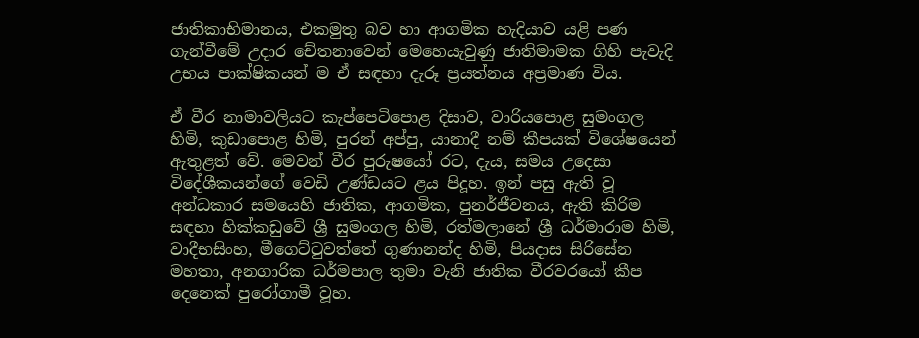ජාතිකාභිමානය, එකමුතු බව හා ආගමික හැදියාව යළි පණ ගැන්වීමේ උදාර චේතනාවෙන් මෙහෙයැවුණු ජාතිමාමක ගිහි පැවැදි උභය පාක්‌ෂිකයන් ම ඒ සඳහා දැරූ ප්‍රයත්නය අප්‍රමාණ විය.

ඒ වීර නාමාවලියට කැප්පෙටිපොළ දිසාව, වාරියපොළ සුමංගල හිමි, කුඩාපොළ හිමි, පුරන් අප්පු, යානාදී නම් කීපයක්‌ විශේෂයෙන් ඇතුළත් වේ. මෙවන් වීර පුරුෂයෝ රට, දැය, සමය උදෙසා විදේශීකයන්ගේ වෙඩි උණ්‌ඩයට ළය පිදූහ. ඉන් පසු ඇති වූ අන්ධකාර සමයෙහි ජාතික, ආගමික, පුනර්ජීවනය, ඇති කිරිම සඳහා හික්‌කඩුවේ ශ්‍රී සුමංගල හිමි, රත්මලානේ ශ්‍රී ධර්මාරාම හිමි, වාදීභසිංහ, මීගෙට්‌ටුවත්තේ ගුණානන්ද හිමි, පියදාස සිරිසේන මහතා, අනගාරික ධර්මපාල තුමා වැනි ජාතික වීරවරයෝ කීප දෙනෙක්‌ පුරෝගාමී වූහ.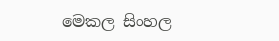මෙකල සිංහල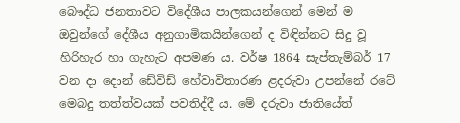බෞද්ධ ජනතාවට විදේශීය පාලකයන්ගෙන් මෙන් ම ඔවුන්ගේ දේශීය අනුගාමිකයින්ගෙන් ද විඳින්නට සිදු වූ හිරිහැර හා ගැහැට අපමණ ය. වර්ෂ 1864 සැප්තැම්බර් 17 වන දා දොන් ඩේවිඩ් හේවාවිතාරණ ළදරුවා උපන්නේ රටේ මෙබදු තත්ත්වයක්‌ පවතිද්දී ය. මේ දරුවා ජාතියේත්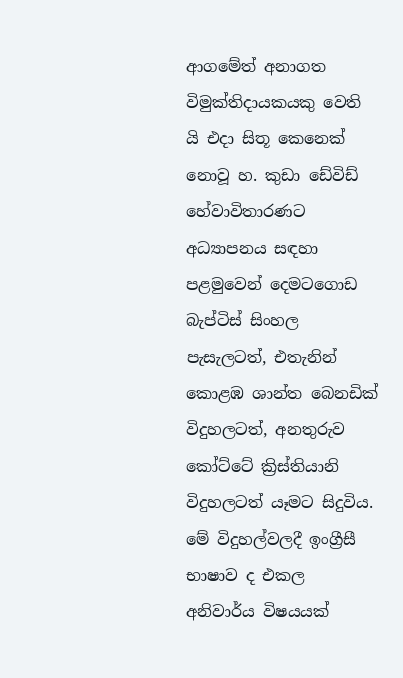ආගමේත් අනාගත විමුක්‌තිදායකයකු වෙති යි එදා සිතූ කෙනෙක්‌ නොවූ හ. කුඩා ඩේවිඩ් හේවාවිතාරණට අධ්‍යාපනය සඳහා පළමුවෙන් දෙමටගොඩ බැප්ටිස්‌ සිංහල පැසැලටත්, එතැනින් කොළඹ ශාන්ත බෙනඩික්‌ විදුහලටත්, අනතුරුව කෝට්‌ටේ ක්‍රිස්‌තියානි විදුහලටත් යෑමට සිදුවිය. මේ විදුහල්වලදී ඉංග්‍රීසී භාෂාව ද එකල අනිවාර්ය විෂයයක්‌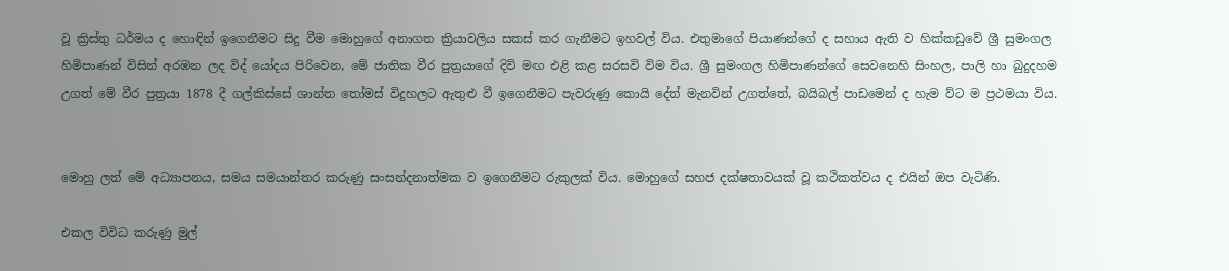වූ ක්‍රිස්‌තු ධර්මය ද හොඳින් ඉගෙනීමට සිදු වීම මොහුගේ අනාගත ක්‍රියාවලිය සකස්‌ කර ගැනීමට ඉහවල් විය. එතුමාගේ පියාණන්ගේ ද සහාය ඇති ව හික්‌කඩුවේ ශ්‍රී සුමංගල හිමිපාණන් විසින් අරඹන ලද විද් යෝදය පිරිවෙන, මේ ජාතික වීර පුත්‍රයාගේ දිවි මඟ එළි කළ සරසවි විම විය. ශ්‍රී සුමංගල හිමිපාණන්ගේ සෙවනෙහි සිංහල, පාලි හා බුදුදහම උගත් මේ වීර පුත්‍රයා 1878 දී ගල්කිස්‌සේ ශාන්ත තෝමස්‌ විදුහලට ඇතුළු වී ඉගෙනීමට පැවරුණු කොයි දේත් මැනවින් උගත්තේ, බයිබල් පාඩමෙන් ද හැම ව්ට ම ප්‍රථමයා විය.


මොහු ලත් මේ අධ්‍යාපනය, සමය සමයාන්තර කරුණු සංසන්දනාත්මක ව ඉගෙනීමට රුකුලක්‌ විය. මොහුගේ සහජ දක්‌ෂතාවයක්‌ වූ කථිකත්වය ද එයින් ඔප වැටිණි.

එකල විවිධ කරුණු මුල්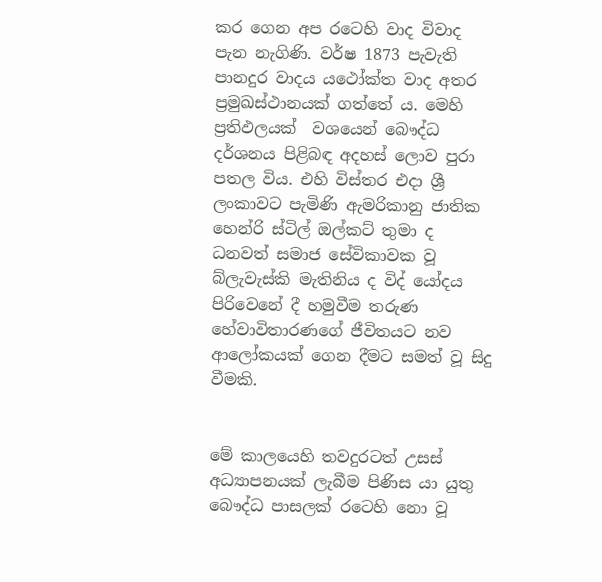කර ගෙන අප රටෙහි වාද විවාද පැන නැගිණි. වර්ෂ 1873 පැවැති පානදුර වාදය යථෝක්‌ත වාද අතර ප්‍රමුඛස්‌ථානයක්‌ ගත්තේ ය. මෙහි ප්‍රතිඵලයක්‌  වශයෙන් බෞද්ධ දර්ශනය පිළිබඳ අදහස්‌ ලොව පුරා පතල විය. එහි විස්‌තර එදා ශ්‍රී ලංකාවට පැමිණි ඇමරිකානු ජාතික හෙන්රි ස්‌ටිල් ඔල්කට්‌ තුමා ද ධනවත් සමාජ සේවිකාවක වූ බ්ලැවැස්‌කි මැතිනිය ද විද් යෝදය පිරිවෙනේ දී හමුවීම තරුණ හේවාවිතාරණගේ ජීවිතයට නව ආලෝකයක්‌ ගෙන දීමට සමත් වූ සිදු වීමකි.


මේ කාලයෙහි තවදුරටත් උසස්‌ අධ්‍යාපනයක්‌ ලැබීම පිණිස යා යුතු බෞද්ධ පාසලක්‌ රටෙහි නො වූ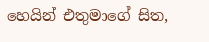හෙයින් එතුමාගේ සිත,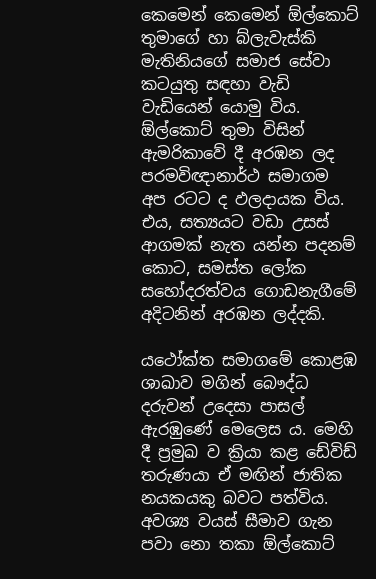කෙමෙන් කෙමෙන් ඕල්කොට්‌ තුමාගේ හා බ්ලැවැස්‌කි මැතිනියගේ සමාජ සේවා කටයුතු සඳහා වැඩි වැඩියෙන් යොමු විය. ඕල්කොට්‌ තුමා විසින් ඇමරිකාවේ දී අරඹන ලද පරමවිඥානාර්ථ සමාගම අප රටට ද ඵලදායක විය. එය, සත්‍යයට වඩා උසස්‌ ආගමක්‌ නැත යන්න පදනම් කොට, සමස්‌ත ලෝක සහෝදරත්වය ගොඩනැගීමේ අදිටනින් අරඹන ලද්දකි.

යථෝක්‌ත සමාගමේ කොළඹ ශාඛාව මගින් බෞද්ධ දරුවන් උදෙසා පාසල් ඇරඹුණේ මෙලෙස ය. මෙහි දී ප්‍රමුඛ ව ක්‍රියා කළ ඩේවිඩ් තරුණයා ඒ මඟින් ජාතික නයකයකු බවට පත්විය. අවශ්‍ය වයස්‌ සීමාව ගැන පවා නො තකා ඕල්කොට්‌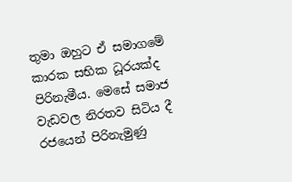තුමා ඔහුට ඒ සමාගමේ කාරක සභික ධූරයක්‌ද පිරිනැමීය. මෙසේ සමාජ වැඩවල නිරතව සිටිය දී රජයෙන් පිරිනැමුණු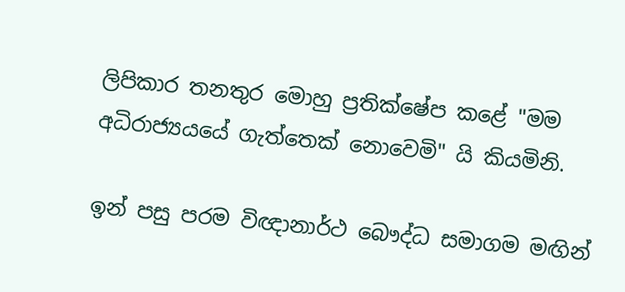ලිපිකාර තනතුර මොහු ප්‍රතික්‌ෂේප කළේ "මම අධිරාජ්‍යයයේ ගැත්තෙක්‌ නොවෙමි" යි කියමිනි.

ඉන් පසු පරම විඥානාර්ථ බෞද්ධ සමාගම මඟින්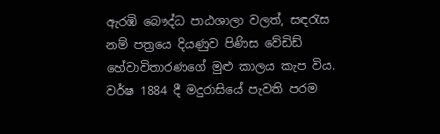ඇරඹි බෞද්ධ පාඨශාලා වලත්, සඳරැස නම් පත්‍රයෙ දියණුව පිණිස වේඩිඩ් හේවාවිතාරණගේ මුළු කාලය කැප විය. වර්ෂ 1884 දී මදුරාසියේ පැවති පරම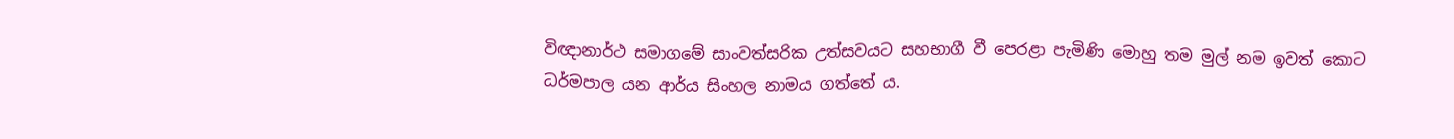විඥානාර්ථ සමාගමේ සාංවත්සරික උත්සවයට සහභාගී වී පෙරළා පැමිණි මොහු තම මුල් නම ඉවත් කොට ධර්මපාල යන ආර්ය සිංහල නාමය ගත්තේ ය.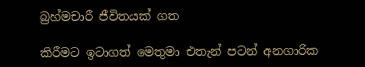බ්‍රහ්මචාරී ජීවිතයක්‌ ගත

කිරීමට ඉටාගත් මෙතුමා එතැන් පටන් අනගාරික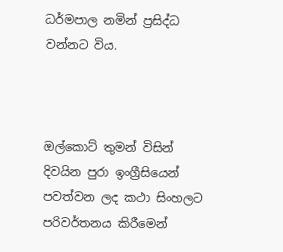ධර්මපාල නමින් ප්‍රසිද්ධ වන්නට විය.



ඔල්කොට්‌ තුමන් විසින් දිවයින පුරා ඉංග්‍රීසියෙන් පවත්වන ලද කථා සිංහලට පරිවර්තනය කිරීමෙන්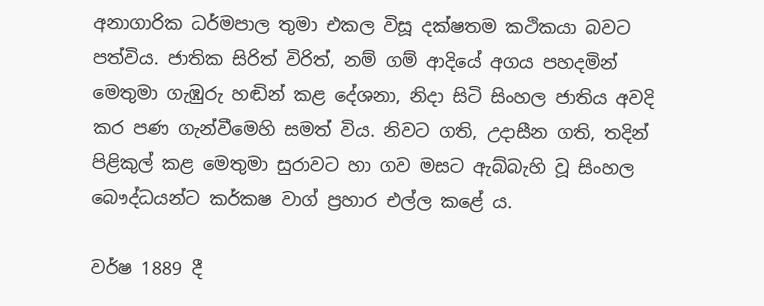අනාගාරික ධර්මපාල තුමා එකල විසූ දක්‌ෂතම කථිකයා බවට පත්විය. ජාතික සිරිත් විරිත්, නම් ගම් ආදියේ අගය පහදමින් මෙතුමා ගැඹුරු හඬින් කළ දේශනා, නිදා සිටි සිංහල ජාතිය අවදි කර පණ ගැන්වීමෙහි සමත් විය. නිවට ගති, උදාසීන ගති, තදින් පිළිකුල් කළ මෙතුමා සුරාවට හා ගව මසට ඇබ්බැහි වූ සිංහල බෞද්ධයන්ට කර්කෂ වාග් ප්‍රහාර එල්ල කළේ ය.

වර්ෂ 1889 දී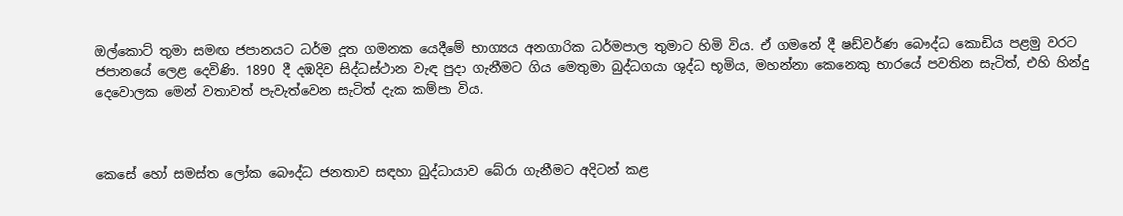ඔල්කොට්‌ තුමා සමඟ ජපානයට ධර්ම දූත ගමනක යෙදීමේ භාග්‍යය අනගාරික ධර්මපාල තුමාට හිමි විය. ඒ ගමනේ දී ෂඩ්වර්ණ බෞද්ධ කොඩිය පළමු වරට ජපානයේ ලෙළ දෙවිණි. 1890 දී දඹදිව සිද්ධස්‌ථාන වැඳ පුදා ගැනීමට ගිය මෙතුමා බුද්ධගයා ශුද්ධ භූමිය, මහන්නා කෙනෙකු භාරයේ පවතින සැටිත්, එහි හින්දු දෙවොලක මෙන් වතාවත් පැවැත්වෙන සැටිත් දැක කම්පා විය.



කෙසේ හෝ සමස්‌ත ලෝක බෞද්ධ ජනතාව සඳහා බුද්ධායාව බේරා ගැනීමට අදිටන් කළ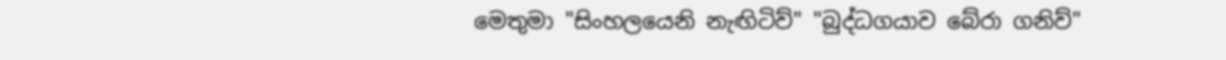මෙතුමා "සිංහලයෙනි නැඟිටිව්" "බුද්ධගයාව බේරා ගනිව්"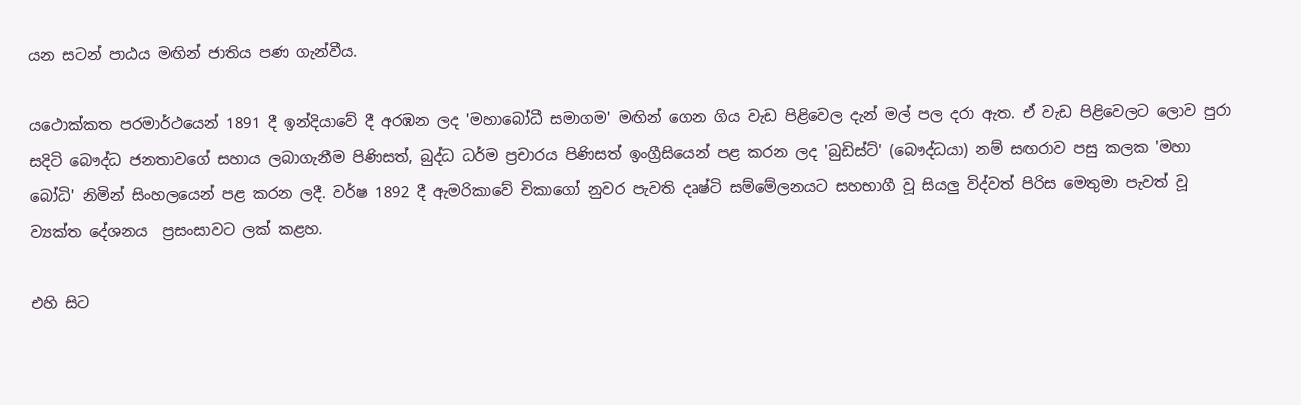යන සටන් පාඨය මඟින් ජාතිය පණ ගැන්වීය.

යථොක්‌කත පරමාර්ථයෙන් 1891 දී ඉන්දියාවේ දී අරඹන ලද 'මහාබෝධී සමාගම' මඟින් ගෙන ගිය වැඩ පිළිවෙල දැන් මල් පල දරා ඇත. ඒ වැඩ පිළිවෙලට ලොව පුරා සදිටි බෞද්ධ ජනතාවගේ සහාය ලබාගැනීම පිණිසත්, බුද්ධ ධර්ම ප්‍රචාරය පිණිසත් ඉංග්‍රීසියෙන් පළ කරන ලද 'බුඩිස්‌ට්‌' (බෞද්ධයා) නම් සඟරාව පසු කලක 'මහා බෝධි' නිමින් සිංහලයෙන් පළ කරන ලදී. වර්ෂ 1892 දී ඇමරිකාවේ චිකාගෝ නුවර පැවති දෘෂ්ටි සම්මේලනයට සහභාගී වූ සියලු විද්වත් පිරිස මෙතුමා පැවත් වූ ව්‍යක්‌ත දේශනය  ප්‍රසංසාවට ලක්‌ කළහ.

එහි සිට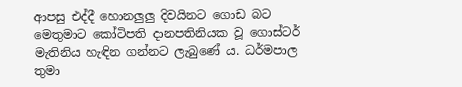ආපසු එද්දී හොනලුලු දිවයිනට ගොඩ බට මෙතුමාට කෝටිපති දානපතිනියක වූ ගොස්‌ටර් මැතිනිය හැඳින ගන්නට ලැබුණේ ය. ධර්මපාල තුමා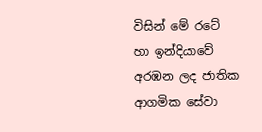විසින් මේ රටේ හා ඉන්දියාවේ අරඹන ලද ජාතික ආගමික සේවා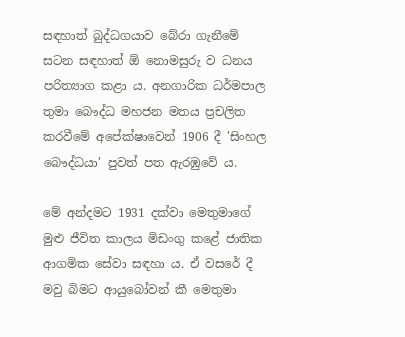සඳහාත් බුද්ධගයාව බේරා ගැනීමේ සටන සඳහාත් ඕ නොමසුරු ව ධනය පරිත්‍යාග කළා ය. අනගාරික ධර්මපාල තුමා බෞද්ධ මහජන මතය ප්‍රචලිත කරවීමේ අපේක්‌ෂාවෙන් 1906 දී 'සිංහල බෞද්ධයා' පුවත් පත ඇරඹුවේ ය.

මේ අන්දමට 1931 දක්‌වා මෙතුමාගේ මුළු ජීවිත කාලය මිඩංගු කළේ ජාතික ආගමික සේවා සඳහා ය. ඒ වසරේ දී මවු බිමට ආයුබෝවන් කී මෙතුමා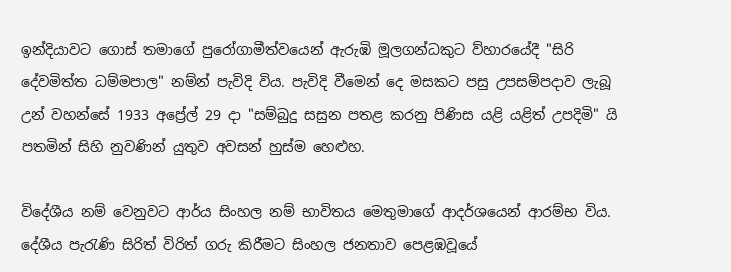ඉන්දියාවට ගොස්‌ තමාගේ පුරෝගාමීත්වයෙන් ඇරුඹි මූලගන්ධකුට ව්හාරයේදී "සිරි දේවමිත්ත ධම්මපාල" නම්න් පැවිදි විය. පැවිදි වීමෙන් දෙ මසකට පසු උපසම්පදාව ලැබූ උන් වහන්සේ 1933 අප්‍රේල් 29 දා "සම්බුදු සසුන පතළ කරනු පිණිස යළි යළිත් උපදිමි" යි පතමින් සිහි නුවණින් යුතුව අවසන් හුස්‌ම හෙළුහ.

විදේශීය නම් වෙනුවට ආර්ය සිංහල නම් භාවිතය මෙතුමාගේ ආදර්ශයෙන් ආරම්භ විය. දේශීය පැරැණි සිරිත් විරිත් ගරු කිරීමට සිංහල ජනතාව පෙළඹවූයේ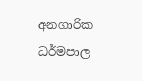අනගාරික ධර්මපාල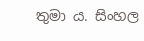තුමා ය. සිංහල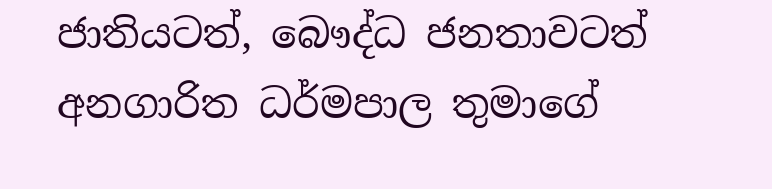ජාතියටත්, බෞද්ධ ජනතාවටත් අනගාරිත ධර්මපාල තුමාගේ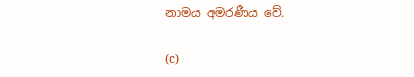නාමය අමරණීය වේ.

(c)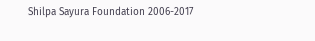Shilpa Sayura Foundation 2006-2017